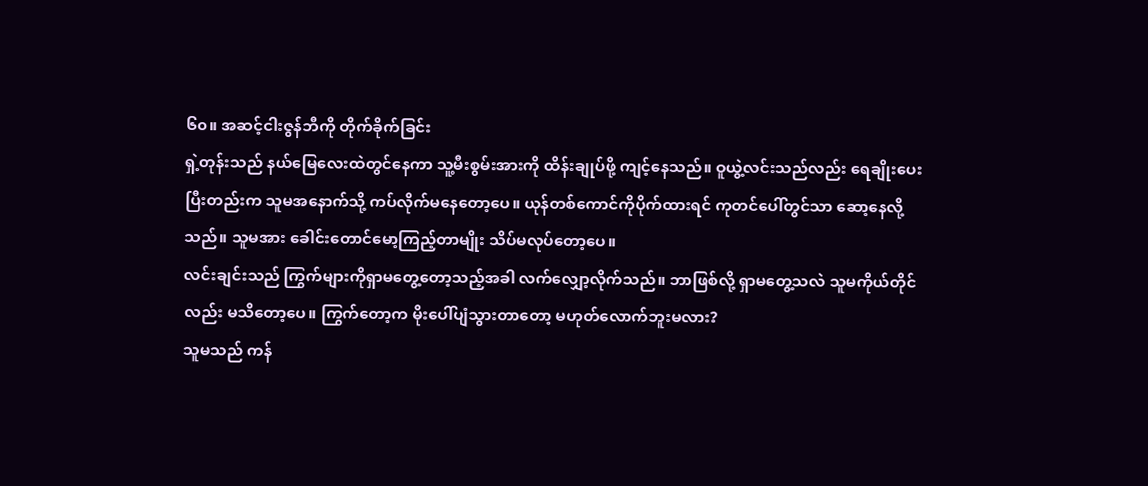၆၀။ အဆင့်ငါးဇွန်ဘီကို တိုက်ခိုက်ခြင်း
ရှဲ့တုန်းသည် နယ်မြေလေးထဲတွင်နေကာ သူ့မီးစွမ်းအားကို ထိန်းချုပ်ဖို့ ကျင့်နေသည်။ ဝူယွဲ့လင်းသည်လည်း ရေချိုးပေးပြီးတည်းက သူမအနောက်သို့ ကပ်လိုက်မနေတော့ပေ။ ယုန်တစ်ကောင်ကိုပိုက်ထားရင် ကုတင်ပေါ်တွင်သာ ဆော့နေလို့သည်။ သူမအား ခေါင်းတောင်မော့ကြည့်တာမျိုး သိပ်မလုပ်တော့ပေ။
လင်းချင်းသည် ကြွက်များကိုရှာမတွေ့တော့သည့်အခါ လက်လျှော့လိုက်သည်။ ဘာဖြစ်လို့ ရှာမတွေ့သလဲ သူမကိုယ်တိုင်လည်း မသိတော့ပေ။ ကြွက်တော့က မိုးပေါ်ပျံသွားတာတော့ မဟုတ်လောက်ဘူးမလား?
သူမသည် ကန်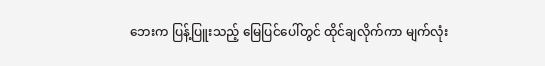ဘေးက ပြန့်ပြူးသည့် မြေပြင်ပေါ်တွင် ထိုင်ချလိုက်ကာ မျက်လုံး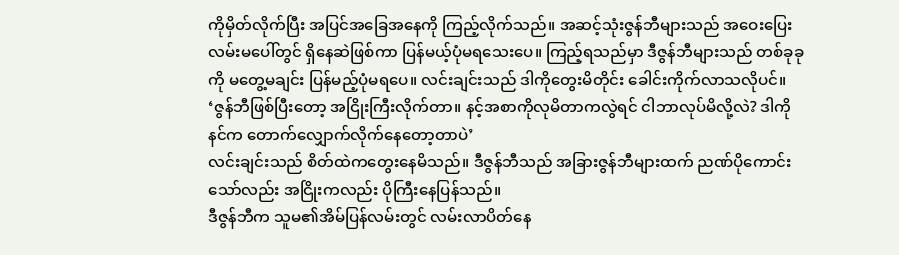ကိုမှိတ်လိုက်ပြီး အပြင်အခြေအနေကို ကြည့်လိုက်သည်။ အဆင့်သုံးဇွန်ဘီများသည် အဝေးပြေးလမ်းမပေါ်တွင် ရှိနေဆဲဖြစ်ကာ ပြန်မယ့်ပုံမရသေးပေ။ ကြည့်ရသည်မှာ ဒီဇွန်ဘီများသည် တစ်ခုခုကို မတွေ့မချင်း ပြန်မည့်ပုံမရပေ။ လင်းချင်းသည် ဒါကိုတွေးမိတိုင်း ခေါင်းကိုက်လာသလိုပင်။
‘ဇွန်ဘီဖြစ်ပြီးတော့ အငြိုးကြီးလိုက်တာ။ နင့်အစာကိုလုမိတာကလွဲရင် ငါဘာလုပ်မိလို့လဲ? ဒါကိုနင်က တောက်လျှောက်လိုက်နေတော့တာပဲ’
လင်းချင်းသည် စိတ်ထဲကတွေးနေမိသည်။ ဒီဇွန်ဘီသည် အခြားဇွန်ဘီများထက် ညဏ်ပိုကောင်းသော်လည်း အငြိုးကလည်း ပိုကြီးနေပြန်သည်။
ဒီဇွန်ဘီက သူမ၏အိမ်ပြန်လမ်းတွင် လမ်းလာပိတ်နေ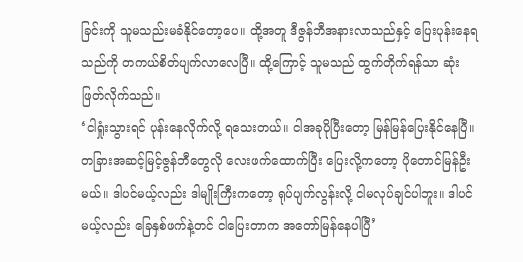ခြင်းကို သူမသည်းမခံနိုင်တော့ပေ။ ထို့အတူ ဒီဇွန်ဘီအနားလာသည်နှင့် ပြေးပုန်းနေရသည်ကို တကယ်စိတ်ပျက်လာလေပြီ။ ထို့ကြောင့် သူမသည် ထွက်တိုက်ရန်သာ ဆုံးဖြတ်လိုက်သည်။
‘ငါရှုံးသွားရင် ပုန်းနေလိုက်လို့ ရသေးတယ်။ ငါအခုပိုပြီးတော့ မြန်မြန်ပြေးနိုင်နေပြီ။ တခြားအဆင့်မြင့်ဇွန်ဘီတွေလို လေးဖက်ထောက်ပြီး ပြေးလို့ကတော့ ပိုတောင်မြန်ဦးမယ်။ ဒါပင်မယ့်လည်း ဒါမျိုးကြီးကတော့ ရုပ်ပျက်လွန်းလို့ ငါမလုပ်ချင်ပါဘူး။ ဒါပင်မယ့်လည်း ခြေနှစ်ဖက်နဲ့တင် ငါပြေးတာက အတော်မြန်နေပါပြီ’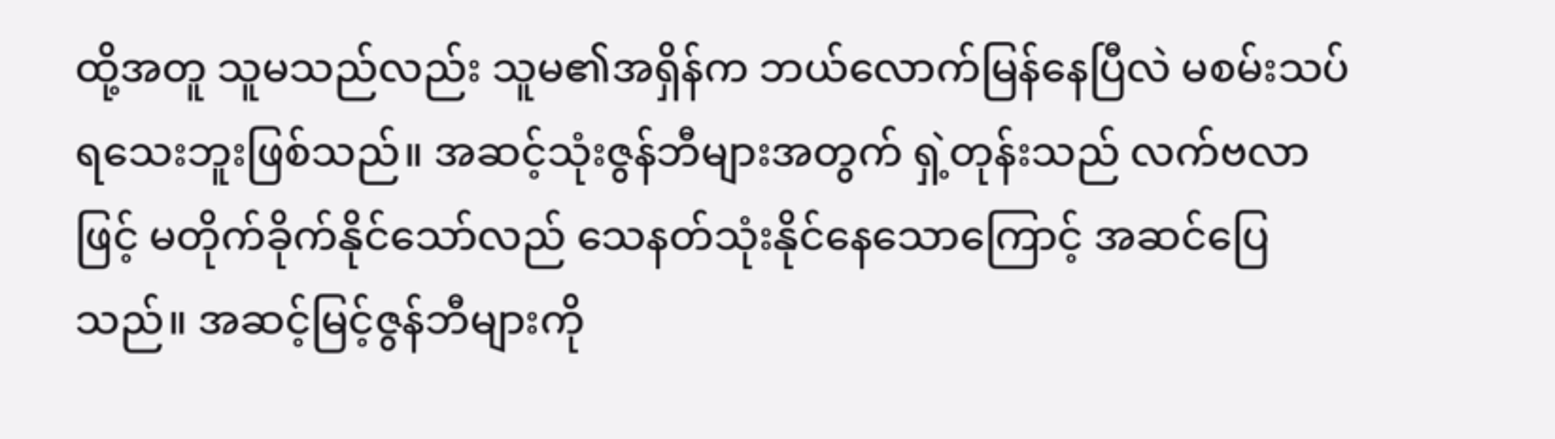ထို့အတူ သူမသည်လည်း သူမ၏အရှိန်က ဘယ်လောက်မြန်နေပြီလဲ မစမ်းသပ်ရသေးဘူးဖြစ်သည်။ အဆင့်သုံးဇွန်ဘီများအတွက် ရှဲ့တုန်းသည် လက်ဗလာဖြင့် မတိုက်ခိုက်နိုင်သော်လည် သေနတ်သုံးနိုင်နေသောကြောင့် အဆင်ပြေသည်။ အဆင့်မြင့်ဇွန်ဘီများကို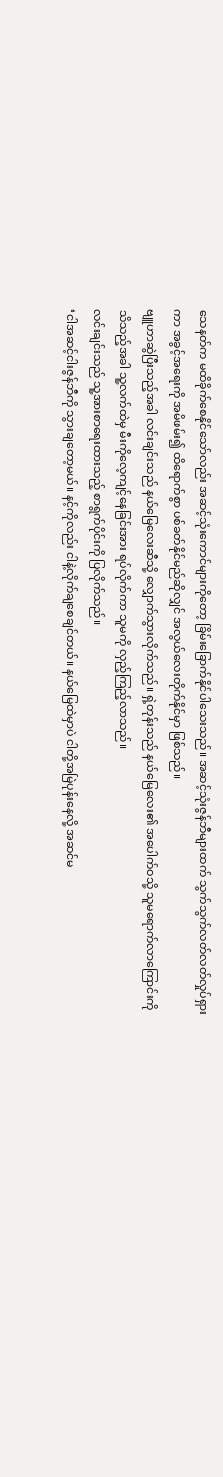သေနတ်က မထိခိုက်စေနိုင်သော်လည်း အဆင့်သုံးကောင်များကိုတော့ ခြိမ်းခြောက်နိုင်ပါသေးသည်။ အဆင့်သုံးဇွန်ဘီများထက် သွက်သွက်လတ်လတ်လှုပ်ရှားကာ အခွင့်အရေးကို အမိဖမ်း၍ ထိရောက်စွာ ပစ်ခတ်နိုင်မည်ဆိုလျှင် အလွယ်လေးတိုက်နိုင်မှာ ဖြစ်သည်။
ဗျူဟာဆွဲပြီးသည့်အခါ လင်းချင်းသည် နယ်မြေလေးဆီသို့ လျှောက်သွားလိုက်သည်။ ရှဲ့တုန်းသည် နယ်မြေလေး၏ အပေါက်ဝသို့ သူမရောက်လာကြောင်းကို သိသည့်အခါ သူ့လက်ထဲမှ မီးကိုလေ့ကျင့်နေခြင်းအား ရပ်လိုက်ကာ သူမကို လှည့်ကြည့်လာသည်။
လင်းချင်းသည် သူ့အားစာရေးထားသည့် စာရွက်ပိုင်းကို ပြလိုက်သည်။
‘ငါအဆင့်ငါးဇွန်ဘီကို သွားချတော့မယ်။ နင့်ကိုလည်း ငါနဲ့လိုက်ချစေချင်တယ်။ နယ်မြေထဲမှာပဲ ငါတို့အမြဲပုန်းနေလို့ အဆင်မ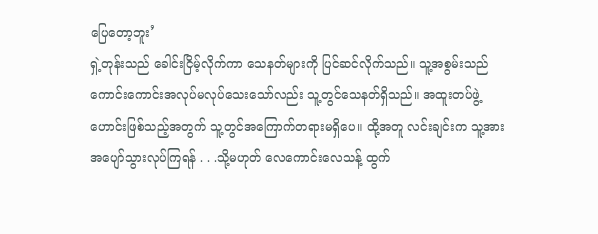ပြေတော့ဘူး’
ရှဲ့တုန်းသည် ခေါင်းငြိမ့်လိုက်ကာ သေနတ်များကို ပြင်ဆင်လိုက်သည်။ သူ့အစွမ်းသည် ကောင်းကောင်းအလုပ်မလုပ်သေးသော်လည်း သူ့တွင်သေနတ်ရှိသည်။ အထူးတပ်ဖွဲ့ဟောင်းဖြစ်သည့်အတွက် သူ့တွင်အကြောက်တရားမရှိပေ။ ထို့အတူ လင်းချင်းက သူ့အား အပျော်သွားလုပ်ကြရန် . . .သို့မဟုတ် လေကောင်းလေသန့် ထွက်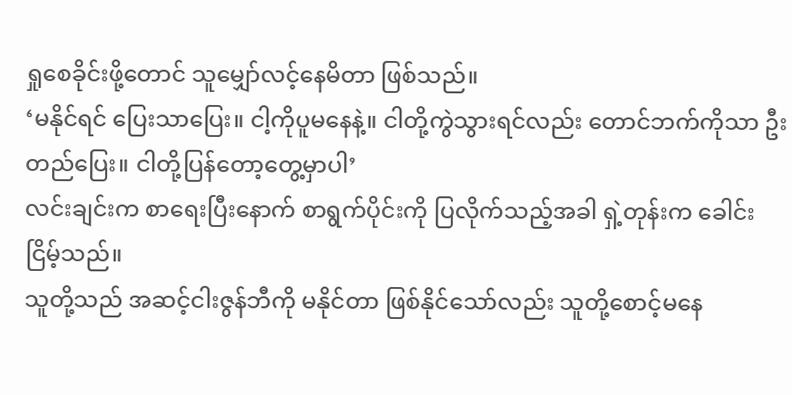ရှုစေခိုင်းဖို့တောင် သူမျှော်လင့်နေမိတာ ဖြစ်သည်။
‘မနိုင်ရင် ပြေးသာပြေး။ ငါ့ကိုပူမနေနဲ့။ ငါတို့ကွဲသွားရင်လည်း တောင်ဘက်ကိုသာ ဦးတည်ပြေး။ ငါတို့ပြန်တော့တွေ့မှာပါ’
လင်းချင်းက စာရေးပြီးနောက် စာရွက်ပိုင်းကို ပြလိုက်သည့်အခါ ရှဲ့တုန်းက ခေါင်းငြိမ့်သည်။
သူတို့သည် အဆင့်ငါးဇွန်ဘီကို မနိုင်တာ ဖြစ်နိုင်သော်လည်း သူတို့စောင့်မနေ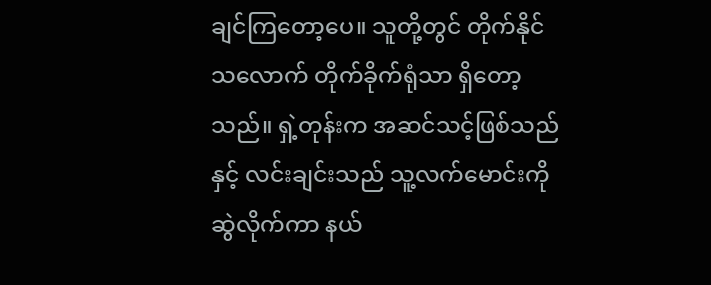ချင်ကြတော့ပေ။ သူတို့တွင် တိုက်နိုင်သလောက် တိုက်ခိုက်ရုံသာ ရှိတော့သည်။ ရှဲ့တုန်းက အဆင်သင့်ဖြစ်သည်နှင့် လင်းချင်းသည် သူ့လက်မောင်းကို ဆွဲလိုက်ကာ နယ်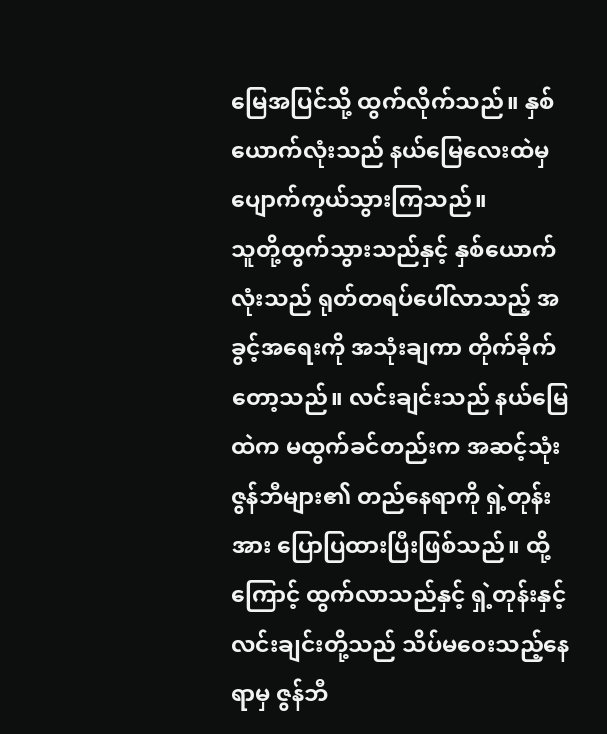မြေအပြင်သို့ ထွက်လိုက်သည်။ နှစ်ယောက်လုံးသည် နယ်မြေလေးထဲမှ ပျောက်ကွယ်သွားကြသည်။
သူတို့ထွက်သွားသည်နှင့် နှစ်ယောက်လုံးသည် ရုတ်တရပ်ပေါ်လာသည့် အခွင့်အရေးကို အသုံးချကာ တိုက်ခိုက်တော့သည်။ လင်းချင်းသည် နယ်မြေထဲက မထွက်ခင်တည်းက အဆင့်သုံးဇွန်ဘီများ၏ တည်နေရာကို ရှဲ့တုန်းအား ပြောပြထားပြီးဖြစ်သည်။ ထို့ကြောင့် ထွက်လာသည်နှင့် ရှဲ့တုန်းနှင့် လင်းချင်းတို့သည် သိပ်မဝေးသည့်နေရာမှ ဇွန်ဘီ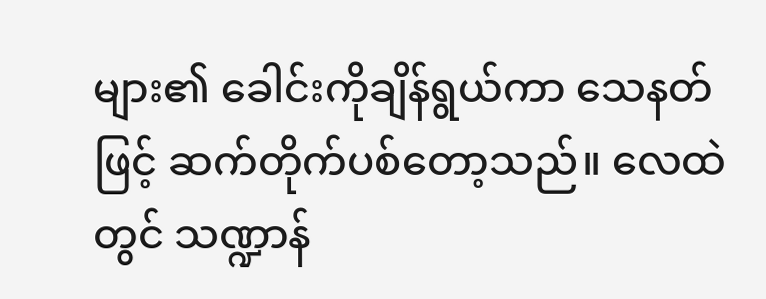များ၏ ခေါင်းကိုချိန်ရွယ်ကာ သေနတ်ဖြင့် ဆက်တိုက်ပစ်တော့သည်။ လေထဲတွင် သဏ္ဍာန်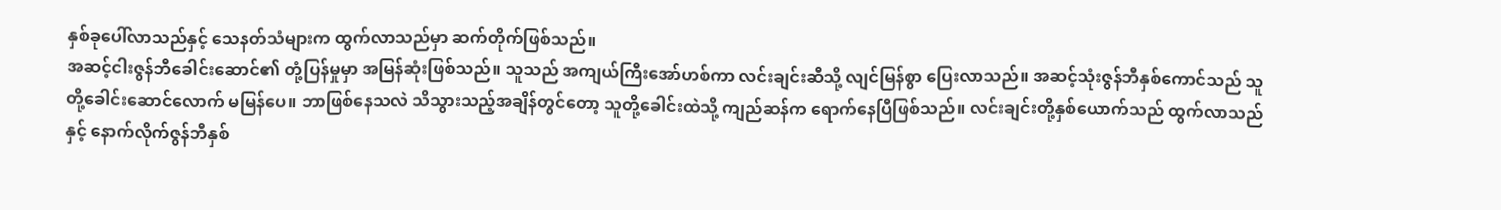နှစ်ခုပေါ်လာသည်နှင့် သေနတ်သံများက ထွက်လာသည်မှာ ဆက်တိုက်ဖြစ်သည်။
အဆင့်ငါးဇွန်ဘီခေါင်းဆောင်၏ တုံ့ပြန်မှုမှာ အမြန်ဆုံးဖြစ်သည်။ သူသည် အကျယ်ကြီးအော်ဟစ်ကာ လင်းချင်းဆီသို့ လျင်မြန်စွာ ပြေးလာသည်။ အဆင့်သုံးဇွန်ဘီနှစ်ကောင်သည် သူတို့ခေါင်းဆောင်လောက် မမြန်ပေ။ ဘာဖြစ်နေသလဲ သိသွားသည့်အချိန်တွင်တော့ သူတို့ခေါင်းထဲသို့ ကျည်ဆန်က ရောက်နေပြီဖြစ်သည်။ လင်းချင်းတို့နှစ်ယောက်သည် ထွက်လာသည်နှင့် နောက်လိုက်ဇွန်ဘီနှစ်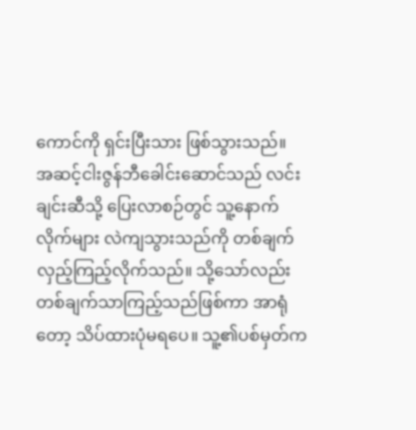ကောင်ကို ရှင်းပြီးသား ဖြစ်သွားသည်။
အဆင့်ငါးဇွန်ဘီခေါင်းဆောင်သည် လင်းချင်းဆီသို့ ပြေးလာစဉ်တွင် သူ့နောက်လိုက်များ လဲကျသွားသည်ကို တစ်ချက်လှည့်ကြည့်လိုက်သည်။ သို့သော်လည်း တစ်ချက်သာကြည့်သည်ဖြစ်ကာ အာရုံတော့ သိပ်ထားပုံမရပေ။ သူ့၏ပစ်မှတ်က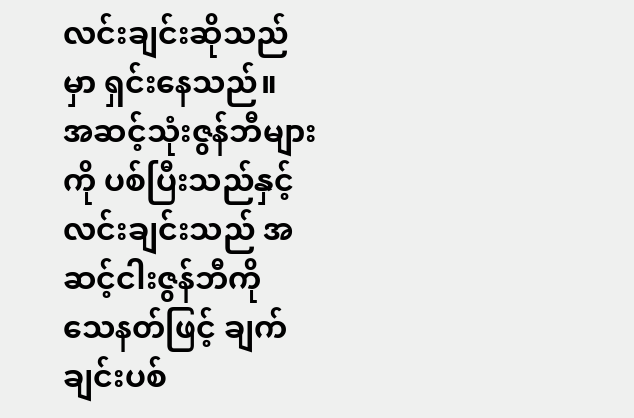လင်းချင်းဆိုသည်မှာ ရှင်းနေသည်။
အဆင့်သုံးဇွန်ဘီများကို ပစ်ပြီးသည်နှင့် လင်းချင်းသည် အဆင့်ငါးဇွန်ဘီကို သေနတ်ဖြင့် ချက်ချင်းပစ်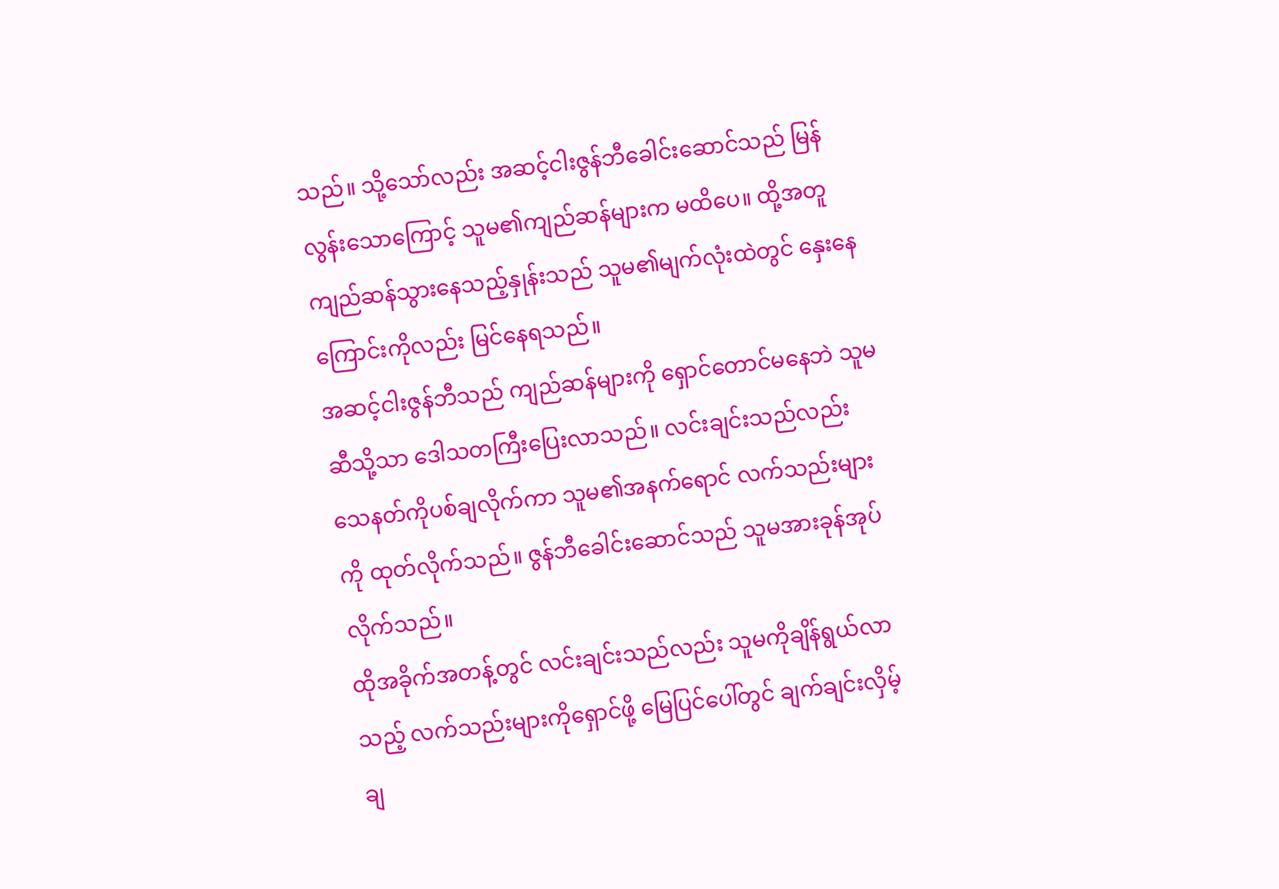သည်။ သို့သော်လည်း အဆင့်ငါးဇွန်ဘီခေါင်းဆောင်သည် မြန်လွန်းသောကြောင့် သူမ၏ကျည်ဆန်များက မထိပေ။ ထို့အတူ ကျည်ဆန်သွားနေသည့်နှုန်းသည် သူမ၏မျက်လုံးထဲတွင် နှေးနေကြောင်းကိုလည်း မြင်နေရသည်။
အဆင့်ငါးဇွန်ဘီသည် ကျည်ဆန်များကို ရှောင်တောင်မနေဘဲ သူမဆီသို့သာ ဒေါသတကြီးပြေးလာသည်။ လင်းချင်းသည်လည်း သေနတ်ကိုပစ်ချလိုက်ကာ သူမ၏အနက်ရောင် လက်သည်းများကို ထုတ်လိုက်သည်။ ဇွန်ဘီခေါင်းဆောင်သည် သူမအားခုန်အုပ်လိုက်သည်။
ထိုအခိုက်အတန့်တွင် လင်းချင်းသည်လည်း သူမကိုချိန်ရွယ်လာသည့် လက်သည်းများကိုရှောင်ဖို့ မြေပြင်ပေါ်တွင် ချက်ချင်းလှိမ့်ချ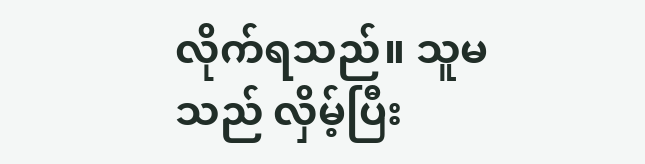လိုက်ရသည်။ သူမသည် လှိမ့်ပြီး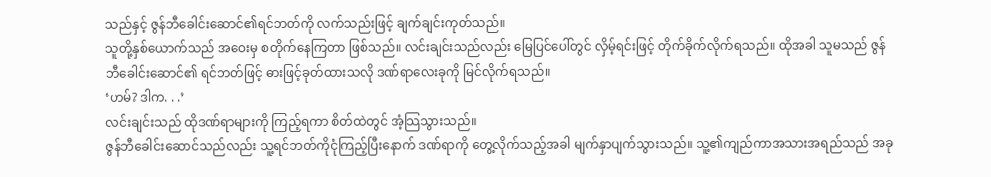သည်နှင့် ဇွန်ဘီခေါင်းဆောင်၏ရင်ဘတ်ကို လက်သည်းဖြင့် ချက်ချင်းကုတ်သည်။
သူတို့နှစ်ယောက်သည် အဝေးမှ စတိုက်နေကြတာ ဖြစ်သည်။ လင်းချင်းသည်လည်း မြေပြင်ပေါ်တွင် လှိမ့်ရင်းဖြင့် တိုက်ခိုက်လိုက်ရသည်။ ထိုအခါ သူမသည် ဇွန်ဘီခေါင်းဆောင်၏ ရင်ဘတ်ဖြင့် ဓားဖြင့်ခုတ်ထားသလို ဒဏ်ရာလေးခုကို မြင်လိုက်ရသည်။
‘ဟမ်? ဒါက. . .’
လင်းချင်းသည် ထိုဒဏ်ရာများကို ကြည့်ရကာ စိတ်ထဲတွင် အံ့သြသွားသည်။
ဇွန်ဘီခေါင်းဆောင်သည်လည်း သူ့ရင်ဘတ်ကိုငုံကြည့်ပြီးနောက် ဒဏ်ရာကို တွေ့လိုက်သည့်အခါ မျက်နှာပျက်သွားသည်။ သူ့၏ကျည်ကာအသားအရည်သည် အခု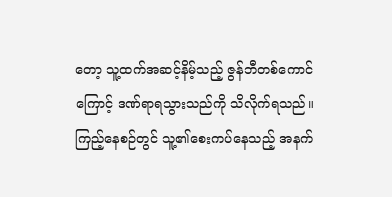တော့ သူ့ထက်အဆင့်နိမ့်သည့် ဇွန်ဘီတစ်ကောင်ကြောင့် ဒဏ်ရာရသွားသည်ကို သိလိုက်ရသည်။ ကြည့်နေစဉ်တွင် သူ့၏စေးကပ်နေသည့် အနက်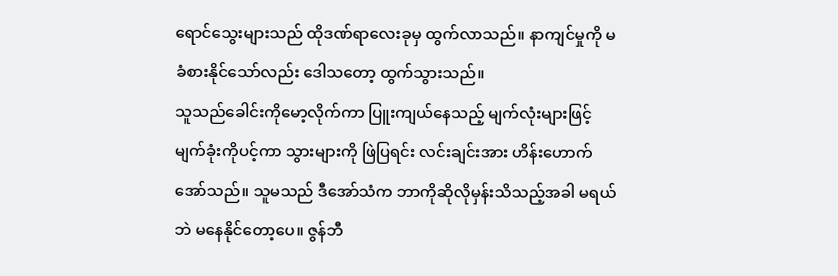ရောင်သွေးများသည် ထိုဒဏ်ရာလေးခုမှ ထွက်လာသည်။ နာကျင်မှုကို မခံစားနိုင်သော်လည်း ဒေါသတော့ ထွက်သွားသည်။
သူသည်ခေါင်းကိုမော့လိုက်ကာ ပြူးကျယ်နေသည့် မျက်လုံးများဖြင့် မျက်ခုံးကိုပင့်ကာ သွားများကို ဖြဲပြရင်း လင်းချင်းအား ဟိန်းဟောက်အော်သည်။ သူမသည် ဒီအော်သံက ဘာကိုဆိုလိုမှန်းသိသည့်အခါ မရယ်ဘဲ မနေနိုင်တော့ပေ။ ဇွန်ဘီ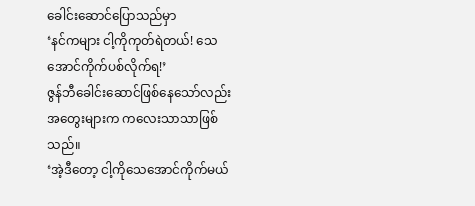ခေါင်းဆောင်ပြောသည်မှာ
‘နင်ကများ ငါ့ကိုကုတ်ရဲတယ်! သေအောင်ကိုက်ပစ်လိုက်ရ!’
ဇွန်ဘီခေါင်းဆောင်ဖြစ်နေသော်လည်း အတွေးများက ကလေးသာသာဖြစ်သည်။
‘အဲ့ဒီတော့ ငါ့ကိုသေအောင်ကိုက်မယ်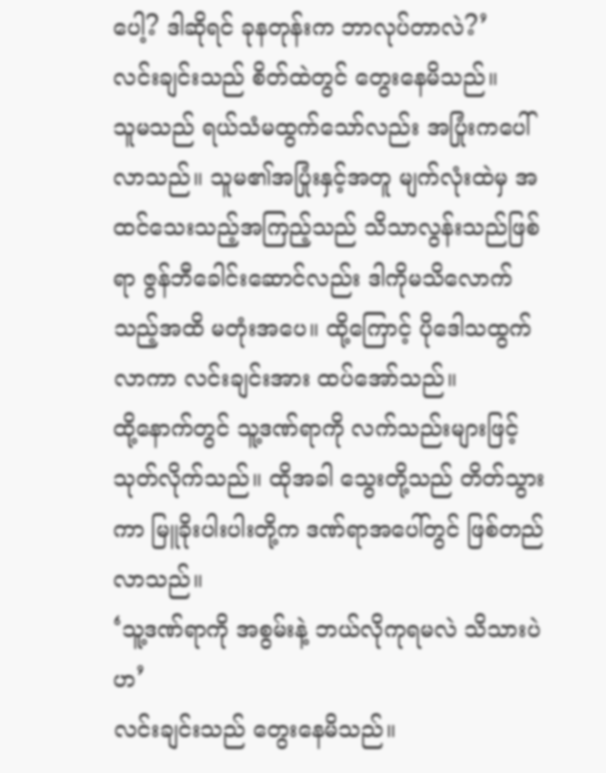ပေါ့? ဒါဆိုရင် ခုနတုန်းက ဘာလုပ်တာလဲ?’
လင်းချင်းသည် စိတ်ထဲတွင် တွေးနေမိသည်။
သူမသည် ရယ်သံမထွက်သော်လည်း အပြုံးကပေါ်လာသည်။ သူမ၏အပြုံးနှင့်အတူ မျက်လုံးထဲမှ အထင်သေးသည့်အကြည့်သည် သိသာလွန်းသည်ဖြစ်ရာ ဇွန်ဘီခေါင်းဆောင်လည်း ဒါကိုမသိလောက်သည့်အထိ မတုံးအပေ။ ထို့ကြောင့် ပိုဒေါသထွက်လာကာ လင်းချင်းအား ထပ်အော်သည်။
ထို့နောက်တွင် သူ့ဒဏ်ရာကို လက်သည်းများဖြင့် သုတ်လိုက်သည်။ ထိုအခါ သွေးတို့သည် တိတ်သွားကာ မြူခိုးပါးပါးတို့က ဒဏ်ရာအပေါ်တွင် ဖြစ်တည်လာသည်။
‘သူ့ဒဏ်ရာကို အစွမ်းနဲ့ ဘယ်လိုကုရမလဲ သိသားပဲဟ’
လင်းချင်းသည် တွေးနေမိသည်။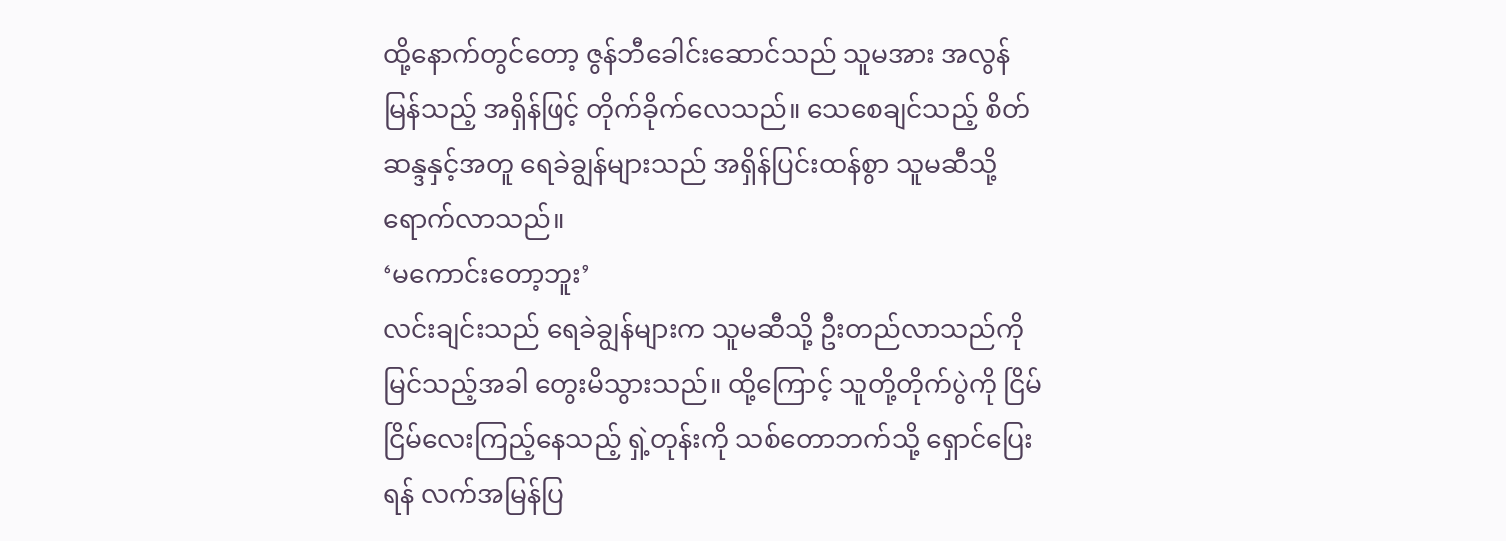ထို့နောက်တွင်တော့ ဇွန်ဘီခေါင်းဆောင်သည် သူမအား အလွန်မြန်သည့် အရှိန်ဖြင့် တိုက်ခိုက်လေသည်။ သေစေချင်သည့် စိတ်ဆန္ဒနှင့်အတူ ရေခဲချွန်များသည် အရှိန်ပြင်းထန်စွာ သူမဆီသို့ ရောက်လာသည်။
‘မကောင်းတော့ဘူး’
လင်းချင်းသည် ရေခဲချွန်များက သူမဆီသို့ ဦးတည်လာသည်ကို မြင်သည့်အခါ တွေးမိသွားသည်။ ထို့ကြောင့် သူတို့တိုက်ပွဲကို ငြိမ်ငြိမ်လေးကြည့်နေသည့် ရှဲ့တုန်းကို သစ်တောဘက်သို့ ရှောင်ပြေးရန် လက်အမြန်ပြ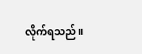လိုက်ရသည်။